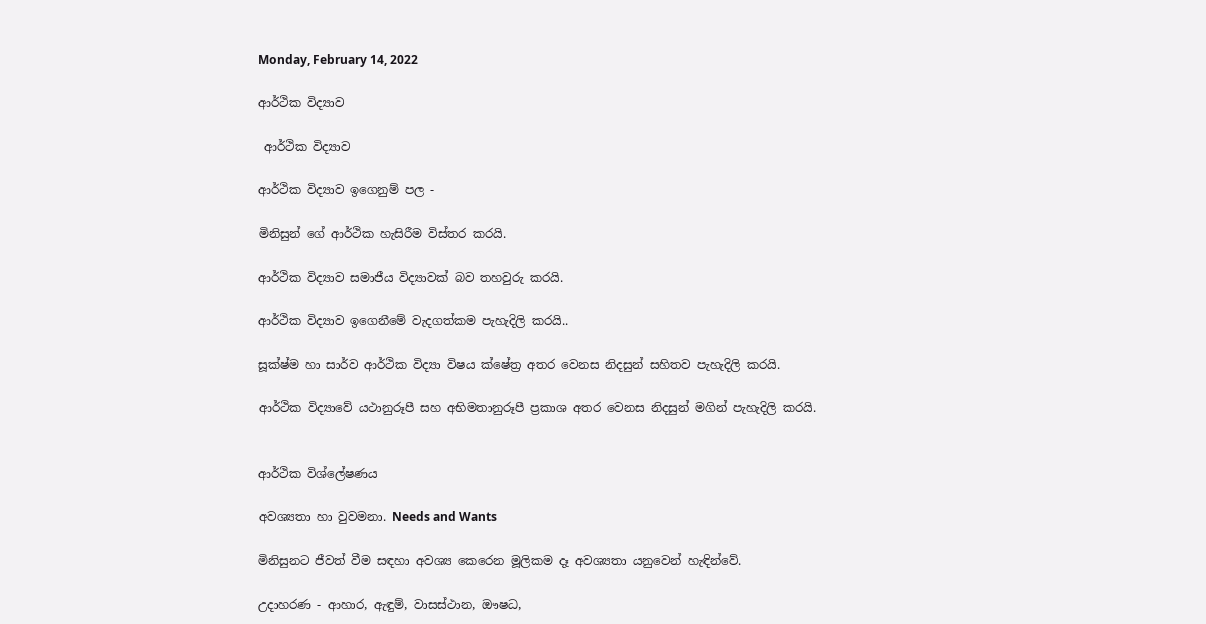Monday, February 14, 2022

ආර්ථික විද්‍යාව

 ආර්ථික විද්‍යාව

ආර්ථික විද්‍යාව ඉගෙනුම් පල -

මිනිසුන් ගේ ආර්ථික හැසිරීම විස්තර කරයි.

ආර්ථික විද්‍යාව සමාජීය විද්‍යාවක් බව තහවුරු කරයි.

ආර්ථික විද්‍යාව ඉගෙනීමේ වැදගත්කම පැහැදිලි කරයි..

සූක්ෂ්ම හා සාර්ව ආර්ථික විද්‍යා විෂය ක්ෂේත්‍ර අතර වෙනස නිදසුන් සහිතව පැහැදිලි කරයි.

ආර්ථික විද්‍යාවේ යථානුරූපී සහ අභිමතානුරූපී ප්‍රකාශ අතර වෙනස නිදසුන් මගින් පැහැදිලි කරයි.


ආර්ථික විශ්ලේෂණය

අවශ්‍යතා හා වුවමනා. Needs and Wants

මිනිසුනට ජීවත් වීම සඳහා අවශ්‍ය කෙරෙන මූලිකම දෑ අවශ්‍යතා යනුවෙන් හැඳින්වේ.

උදාහරණ - ආහාර, ඇඳුම්, වාසස්ථාන, ඖෂධ,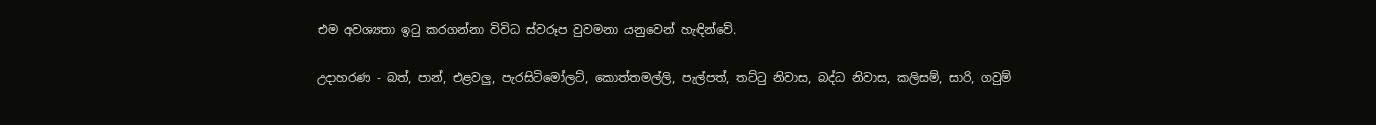එම අවශ්‍යතා ඉටු කරගන්නා විවිධ ස්වරූප වුවමනා යනුවෙන් හැඳින්වේ.

උදාහරණ - බත්, පාන්, එළවලු, පැරසිටිමෝලට්, කොත්තමල්ලි, පැල්පත්, තට්ටු නිවාස, බද්ධ නිවාස, කලිසම්, සාරි, ගවුම්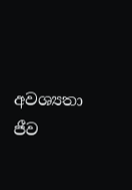අවශ්‍යතා ජීව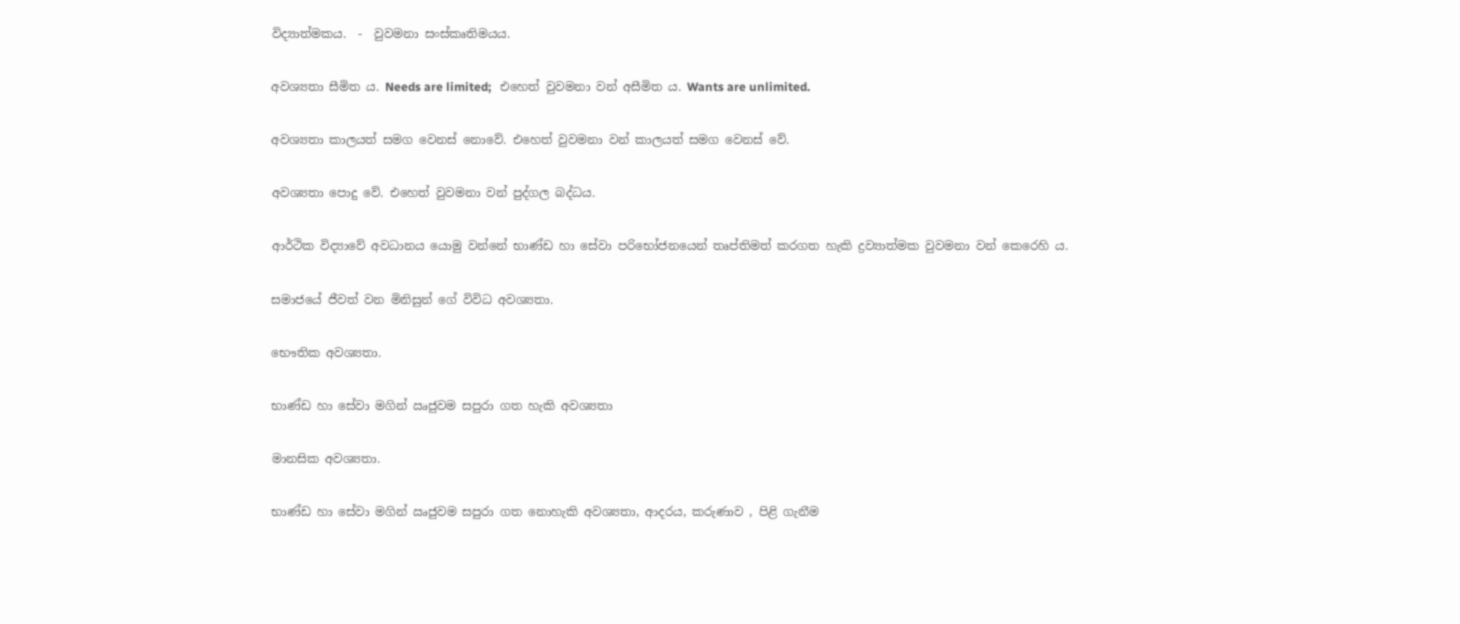විද්‍යාත්මකය.  -  වුවමනා සංස්කෘතිමයය.

අවශ්‍යතා සීමිත ය. Needs are limited;   එහෙත් වුවමනා වන් අසීමිත ය. Wants are unlimited.

අවශ්‍යතා කාලයත් සමග වෙනස් නොවේ. එහෙත් වුවමනා වන් කාලයත් සමග වෙනස් වේ.

අවශ්‍යතා පොදු වේ. එහෙත් වුවමනා වන් පුද්ගල බද්ධය.

ආර්ථික විද්‍යාවේ අවධානය යොමු වන්නේ භාණ්ඩ හා සේවා පරිභෝජනයෙන් තෘප්තිමත් කරගත හැකි ද්‍රව්‍යාත්මක වුවමනා වන් කෙරෙහි ය.

සමාජයේ ජීවත් වන මිනිසුන් ගේ විවිධ අවශ්‍යතා.

භෞතික අවශ්‍යතා.

භාණ්ඩ හා සේවා මගින් ඍජුවම සපුරා ගත හැකි අවශ්‍යතා

මානසික අවශ්‍යතා.

භාණ්ඩ හා සේවා මගින් ඍජුවම සපුරා ගත නොහැකි අවශ්‍යතා, ආදරය, කරුණාව , පිළි ගැනීම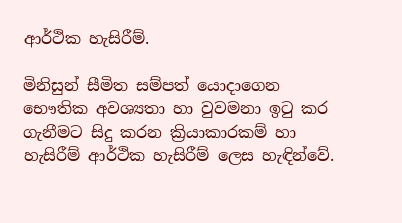ආර්ථික හැසිරීම්.

මිනිසුන් සීමිත සම්පත් යොදාගෙන  භෞතික අවශ්‍යතා හා වුවමනා ඉටු කර ගැනීමට සිදු කරන ක්‍රියාකාරකම් හා හැසිරීම් ආර්ථික හැසිරීම් ලෙස හැඳින්වේ.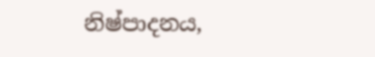නිෂ්පාදනය,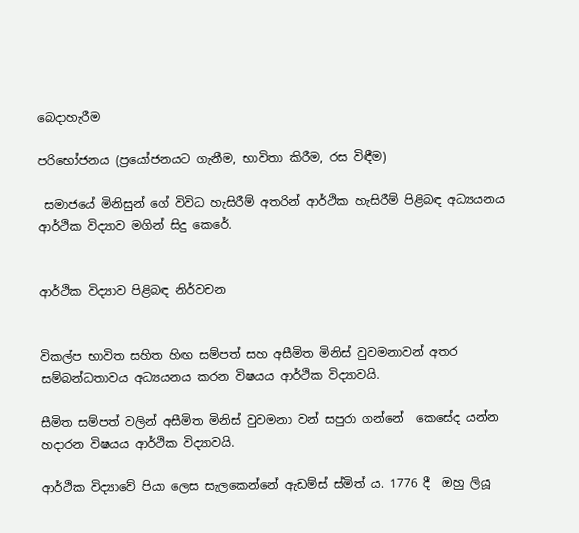බෙදාහැරීම

පරිභෝජනය (ප්‍රයෝජනයට ගැනීම, භාවිතා කිරීම, රස විඳීම)

 සමාජයේ මිනිසුන් ගේ විවිධ හැසිරීම් අතරින් ආර්ථික හැසිරීම් පිළිබඳ අධ්‍යයනය ආර්ථික විද්‍යාව මගින් සිදු කෙරේ.


ආර්ථික විද්‍යාව පිළිබඳ නිර්වචන


විකල්ප භාවිත සහිත හිඟ සම්පත් සහ අසීමිත මිනිස් වුවමනාවන් අතර සම්බන්ධතාවය අධ්‍යයනය කරන විෂයය ආර්ථික විද්‍යාවයි.

සීමිත සම්පත් වලින් අසීමිත මිනිස් වුවමනා වන් සපුරා ගන්නේ  කෙසේද යන්න හදාරන විෂයය ආර්ථික විද්‍යාවයි.

ආර්ථික විද්‍යාවේ පියා ලෙස සැලකෙන්නේ ඇඩම්ස් ස්මිත් ය. 1776 දී  ඔහු ලියූ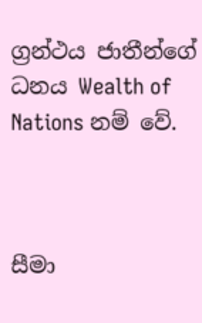ග්‍රන්ථය ජාතීන්ගේ ධනය Wealth of Nations නම් වේ.



සීමා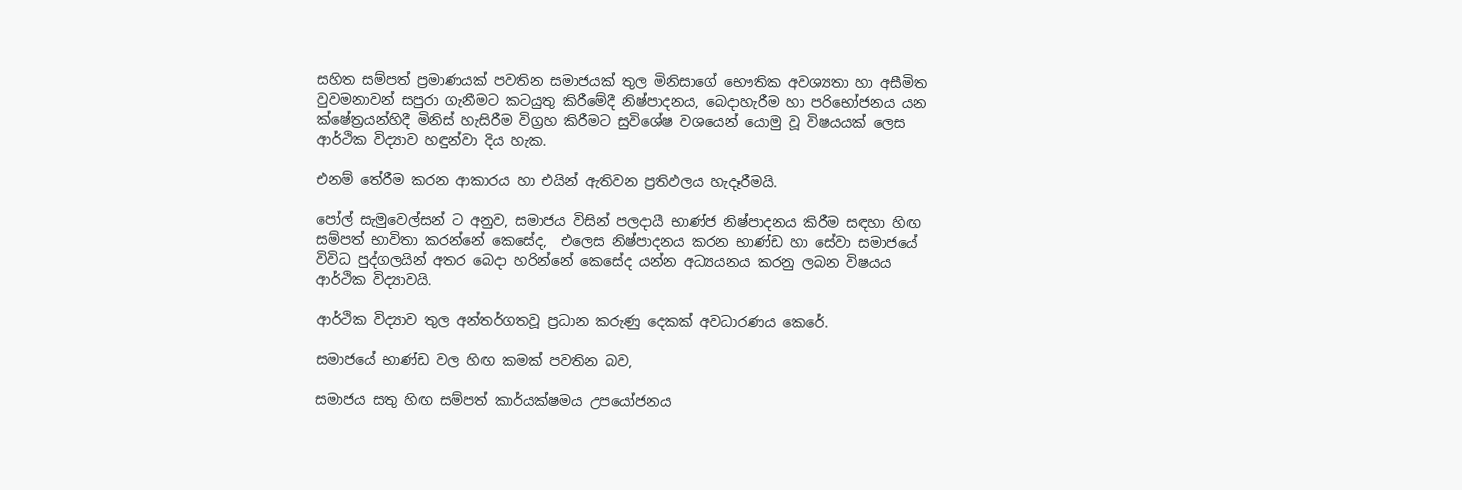සහිත සම්පත් ප්‍රමාණයක් පවතින සමාජයක් තුල මිනිසාගේ භෞතික අවශ්‍යතා හා අසීමිත වුවමනාවන් සපුරා ගැනීමට කටයුතු කිරීමේදී නිෂ්පාදනය, බෙදාහැරීම හා පරිභෝජනය යන ක්ෂේත්‍රයන්හිදී මිනිස් හැසිරීම විග්‍රහ කිරීමට සුවිශේෂ වශයෙන් යොමු වූ විෂයයක් ලෙස ආර්ථික විද්‍යාව හඳුන්වා දිය හැක.

එනම් තේරීම කරන ආකාරය හා එයින් ඇතිවන ප්‍රතිඵලය හැදෑරීමයි.

පෝල් සැමුවෙල්සන් ට අනුව, සමාජය විසින් පලදායී භාණ්ජ නිෂ්පාදනය කිරීම සඳහා හිඟ සම්පත් භාවිතා කරන්නේ කෙසේද,  එලෙස නිෂ්පාදනය කරන භාණ්ඩ හා සේවා සමාජයේ විවිධ පුද්ගලයින් අතර බෙදා හරින්නේ කෙසේද යන්න අධ්‍යයනය කරනු ලබන විෂයය ආර්ථික විද්‍යාවයි.

ආර්ථික විද්‍යාව තුල අන්තර්ගතවූ ප්‍රධාන කරුණු දෙකක් අවධාරණය කෙරේ.

සමාජයේ භාණ්ඩ වල හිඟ කමක් පවතින බව,

සමාජය සතු හිඟ සම්පත් කාර්යක්ෂමය උපයෝජනය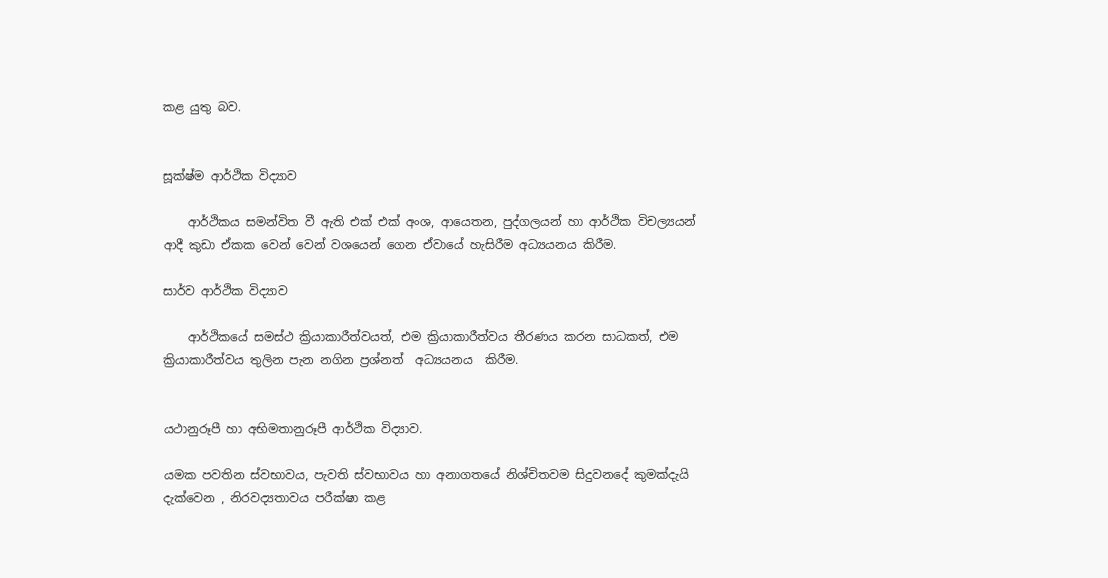කළ යුතු බව.


සූක්ෂ්ම ආර්ථික විද්‍යාව

    ආර්ථිකය සමන්විත වී ඇති එක් එක් අංශ, ආය‍ෙතන, පුද්ගලයන් හා ආර්ථික විචල්‍යයන් ආදී කුඩා ඒකක වෙන් වෙන් වශයෙන් ගෙන ඒවායේ හැසිරීම අධ්‍යයනය කිරීම.

සාර්ව ආර්ථික විද්‍යාව

    ආර්ථිකයේ සමස්ථ ක්‍රියාකාරීත්වයත්, එම ක්‍රියාකාරීත්වය තීරණය කරන සාධකත්, එම ක්‍රියාකාරීත්වය තුලින පැන නගින ප්‍රශ්නත්  අධ්‍යයනය  කිරීම.


යථානුරූපී හා අභිමතානුරූපී ආර්ථික විද්‍යාව.

යමක පවතින ස්වභාවය, පැවති ස්වභාවය හා අනාගතයේ නිශ්චිතවම සිදුවනදේ කුමක්දැයි දැක්වෙන , නිරවද්‍යතාවය පරීක්ෂා කළ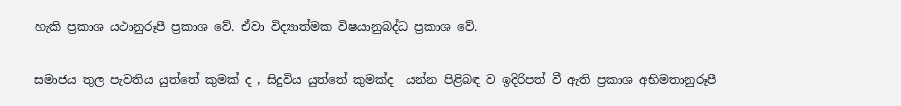හැකි ප්‍රකාශ යථානුරූපී ප්‍රකාශ වේ. ඒවා විද්‍යාත්මක විෂයානුබද්ධ ප්‍රකාශ වේ.

සමාජය තුල පැවතිය යුත්තේ කුමක් ද , සිදුවිය යුත්තේ කුමක්ද  යන්න පිළිබඳ ව ඉදිරිපත් වී ඇති ප්‍රකාශ අභිමතානුරූපී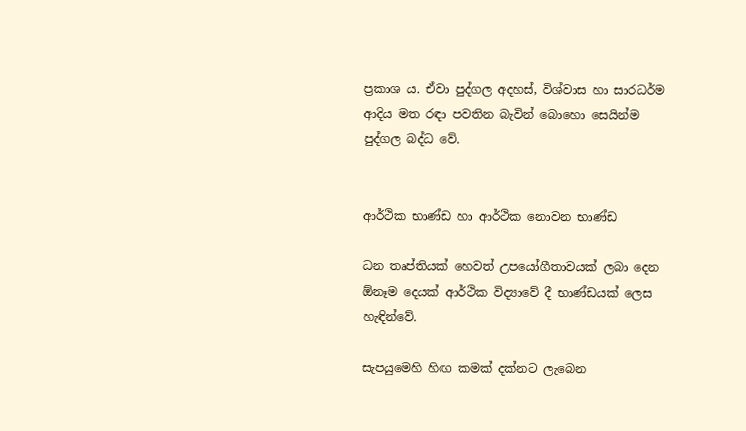ප්‍රකාශ ය. ඒවා පුද්ගල අදහස්, විශ්වාස හා සාරධර්ම ආදිය මත රඳා පවතින බැවින් බොහො සෙයින්ම පුද්ගල බද්ධ වේ.


ආර්ථික භාණ්ඩ හා ආර්ථික නොවන භාණ්ඩ

ධන තෘප්තියක් හෙවත් උපයෝගීතාවයක් ලබා දෙන ඕනෑම දෙයක් ආර්ථික විද්‍යාවේ දී භාණ්ඩයක් ලෙස හැඳින්වේ.

සැපයුමෙහි හිඟ කමක් දක්නට ලැබෙන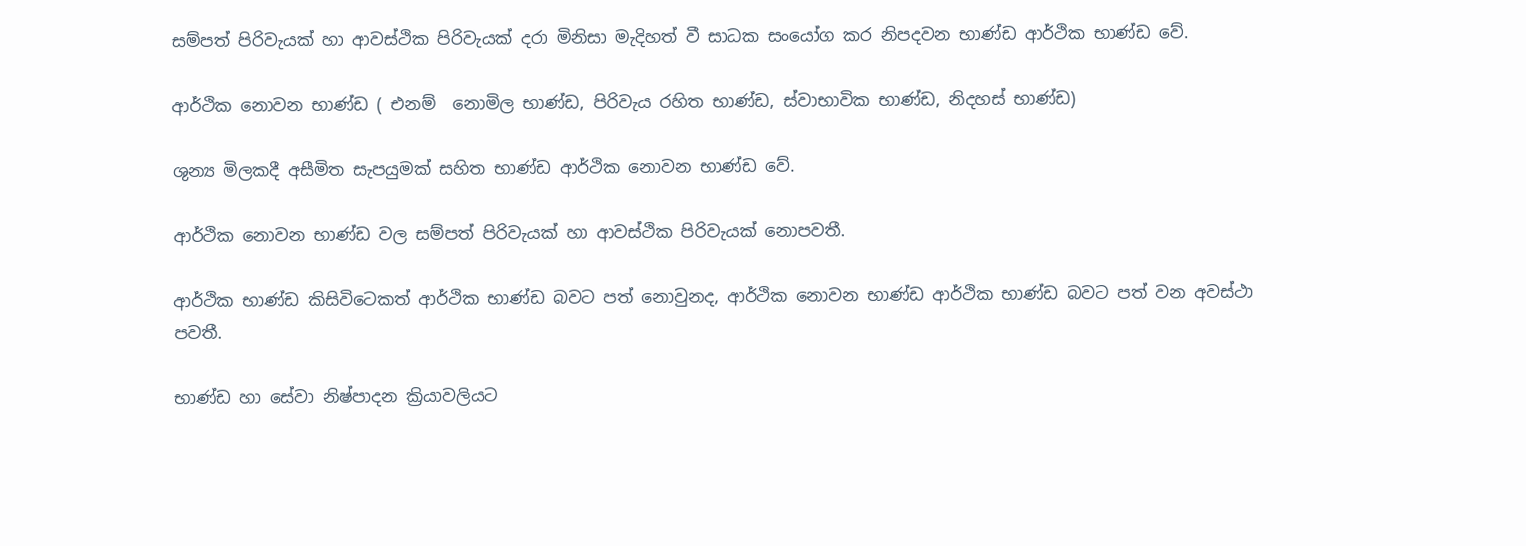සම්පත් පිරිවැයක් හා ආවස්ථික පිරිවැයක් දරා මිනිසා මැදිහත් වී සාධක සංයෝග කර නිපදවන භාණ්ඩ ආර්ථික භාණ්ඩ වේ.

ආර්ථික නොවන භාණ්ඩ ( එනම්  නොමිල භාණ්ඩ, පිරිවැය රහිත භාණ්ඩ, ස්වාභාවික භාණ්ඩ, නිදහස් භාණ්ඩ)

ශුන්‍ය මිලකදී අසීමිත සැපයුමක් සහිත භාණ්ඩ ආර්ථික නොවන භාණ්ඩ වේ.

ආර්ථික නොවන භාණ්ඩ වල සම්පත් පිරිවැයක් හා ආවස්ථික පිරිවැයක් නොපවතී.

ආර්ථික භාණ්ඩ කිසිවිටෙකත් ආර්ථික භාණ්ඩ බවට පත් නොවුනද, ආර්ථික නොවන භාණ්ඩ ආර්ථික භාණ්ඩ බවට පත් වන අවස්ථා පවතී.

භාණ්ඩ හා සේවා නිෂ්පාදන ක්‍රියාවලියට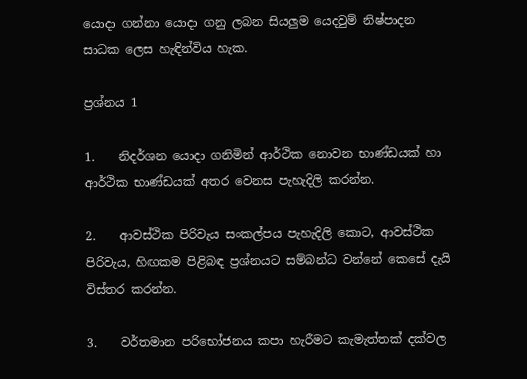යොදා ගන්නා යොදා ගනු ලබන සියලුම යෙදවුම් නිෂ්පාදන සාධක ලෙස හැඳින්විය හැක.

ප්‍රශ්නය 1

1.    නිදර්ශන යොදා ගනිමින් ආර්ථික නොවන භාණ්ඩයක් හා ආර්ථික භාණ්ඩයක් අතර වෙනස පැහැදිලි කරන්න.

2.    ආවස්ථික පිරිවැය සංකල්පය පැහැදිලි කොට, ආවස්ථික පිරිවැය, හිඟකම පිළිබඳ ප්‍රශ්නයට සම්බන්ධ වන්නේ කෙසේ දැයි විස්තර කරන්න.

3.    වර්තමාන පරිභෝජනය කපා හැරීමට කැමැත්තක් දක්වල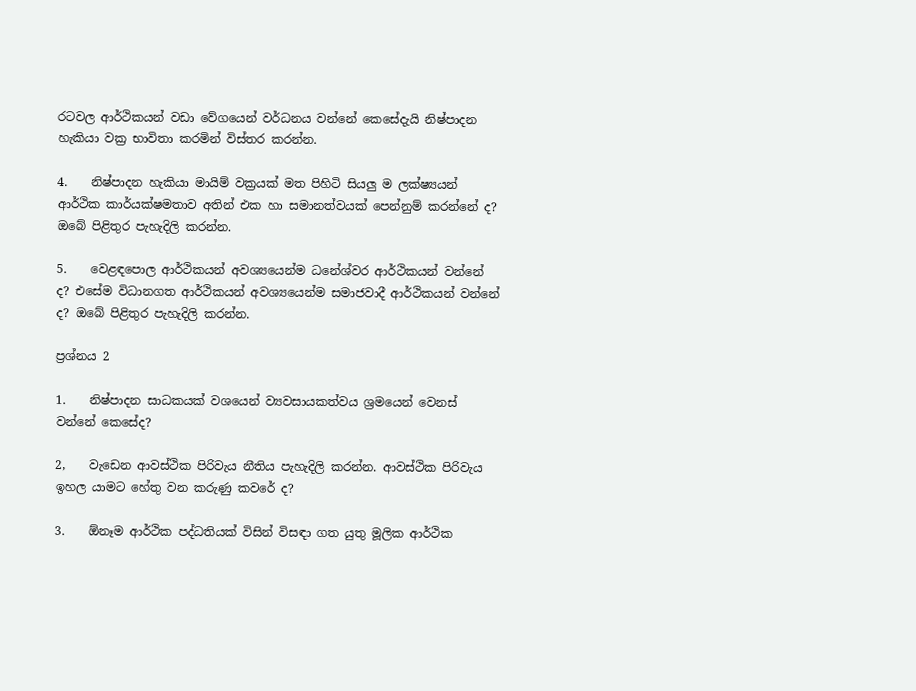රටවල ආර්ථිකයන් වඩා වේගයෙන් වර්ධනය වන්නේ කෙසේදැයි නිෂ්පාදන හැකියා වක්‍ර භාවිතා කරමින් විස්තර කරන්න.

4.    නිෂ්පාදන හැකියා මායිම් වක්‍රයක් මත පිහිටි සියලු ම ලක්ෂ්‍යයන් ආර්ථික කාර්යක්ෂමතාව අතින් එක හා සමානත්වයක් පෙන්නුම් කරන්නේ ද? ඔබේ පිළිතුර පැහැදිලි කරන්න.

5.    වෙළඳපොල ආර්ථිකයන් අවශ්‍යයෙන්ම ධනේශ්වර ආර්ථිකයන් වන්නේ ද? එසේම විධානගත ආර්ථිකයන් අවශ්‍යයෙන්ම සමාජවාදී ආර්ථිකයන් වන්නේ ද? ඔබේ පිළිතුර පැහැදිලි කරන්න.

ප්‍රශ්නය 2

1.    නිෂ්පාදන සාධකයක් වශයෙන් ව්‍යවසායකත්වය ශ්‍රමයෙන් වෙනස් වන්නේ කෙසේද?

2,    වැඩෙන ආවස්ථික පිරිවැය නීතිය පැහැදිලි කරන්න. ආවස්ථික පිරිවැය ඉහල යාමට හේතු වන කරුණු කවරේ ද?

3.    ඕනෑම ආර්ථික පද්ධතියක් විසින් විසඳා ගත යුතු මූලික ආර්ථික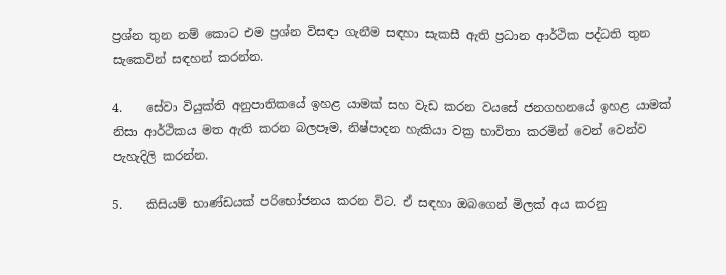ප්‍රශ්න තුන නම් කොට එම ප්‍රශ්න විසඳා ගැනීම සඳහා සැකසී ඇති ප්‍රධාන ආර්ථික පද්ධති තුන සැකෙවින් සඳහන් කරන්න.

4.    සේවා වියුක්ති අනුපාතිකයේ ඉහළ යාමක් සහ වැඩ කරන වයසේ ජනගහනයේ ඉහළ යාමක් නිසා ආර්ථිකය මත ඇති කරන බලපෑම, නිෂ්පාදන හැකියා වක්‍ර භාවිතා කරමින් වෙන් වෙන්ව පැහැදිලි කරන්න.

5.    කිසියම් භාණ්ඩයක් පරිභෝජනය කරන විට. ඒ සඳහා ඔබගෙන් මිලක් අය කරනු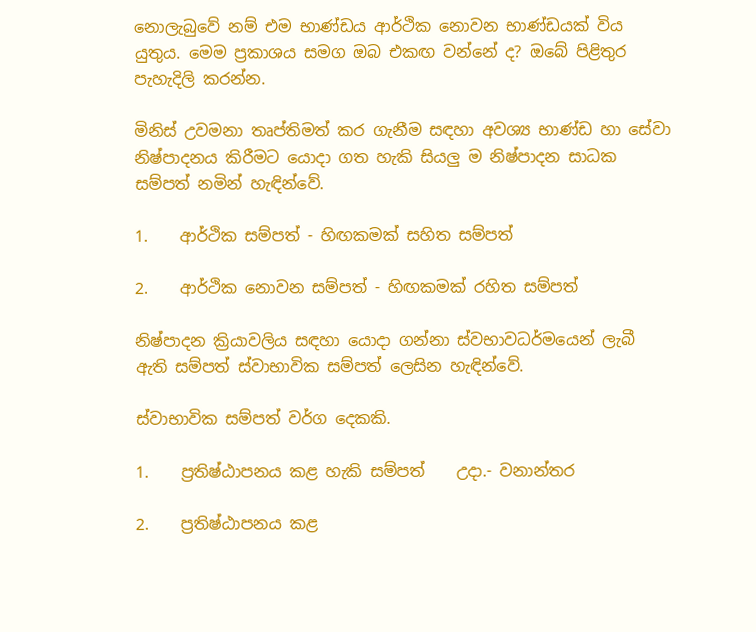නොලැබුවේ නම් එම භාණ්ඩය ආර්ථික නොවන භාණ්ඩයක් විය යුතුය. මෙම ප්‍රකාශය සමග ඔබ එකඟ වන්නේ ද? ඔබේ පිළිතුර පැහැදිලි කරන්න.

මිනිස් උවමනා තෘප්තිමත් කර ගැනීම සඳහා අවශ්‍ය භාණ්ඩ හා සේවා නිෂ්පාදනය කිරීමට යොදා ගත හැකි සියලු ම නිෂ්පාදන සාධක සම්පත් නමින් හැඳින්වේ.

1.    ආර්ථික සම්පත් - හිඟකමක් සහිත සම්පත්

2.    ආර්ථික නොවන සම්පත් - හිඟකමක් රහිත සම්පත්

නිෂ්පාදන ක්‍රියාවලිය සඳහා යොදා ගන්නා ස්වභාවධර්මයෙන් ලැබී ඇති සම්පත් ස්වාභාවික සම්පත් ලෙසින හැඳින්වේ.

ස්වාභාවික සම්පත් වර්ග දෙකකි.

1.    ප්‍රතිෂ්ඨාපනය කළ හැකි සම්පත්    උදා.- වනාන්තර

2.    ප්‍රතිෂ්ඨාපනය කළ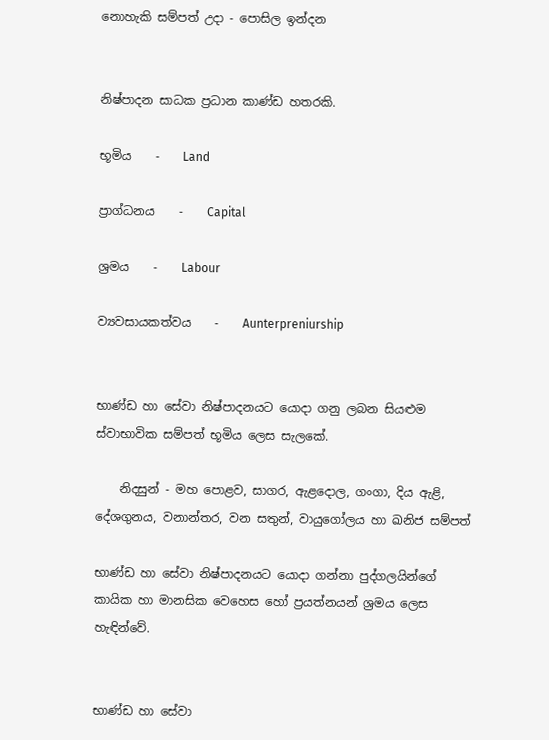නොහැකි සම්පත් උදා - පොසිල ඉන්දන


නිෂ්පාදන සාධක ප්‍රධාන කාණ්ඩ හතරකි.

භූමිය    -    Land

ප්‍රාග්ධනය    -    Capital

ශ්‍රමය    -    Labour

ව්‍යවසායකත්වය    -    Aunterpreniurship


භාණ්ඩ හා සේවා නිෂ්පාදනයට යොදා ගනු ලබන සියළුම ස්වාභාවික සම්පත් භූමිය ලෙස සැලකේ.

    නිදසුන් - මහ පොළව, සාගර, ඇළදොල, ගංගා, දිය ඇළි, දේශගුනය, වනාන්තර, වන සතුන්, වායුගෝලය හා ඛනිජ සම්පත්

භාණ්ඩ හා සේවා නිෂ්පාදනයට යොදා ගන්නා පුද්ගලයින්ගේ කායික හා මානසික වෙහෙස හෝ ප්‍රයත්නයන් ශ්‍රමය ලෙස හැඳින්වේ.


භාණ්ඩ හා සේවා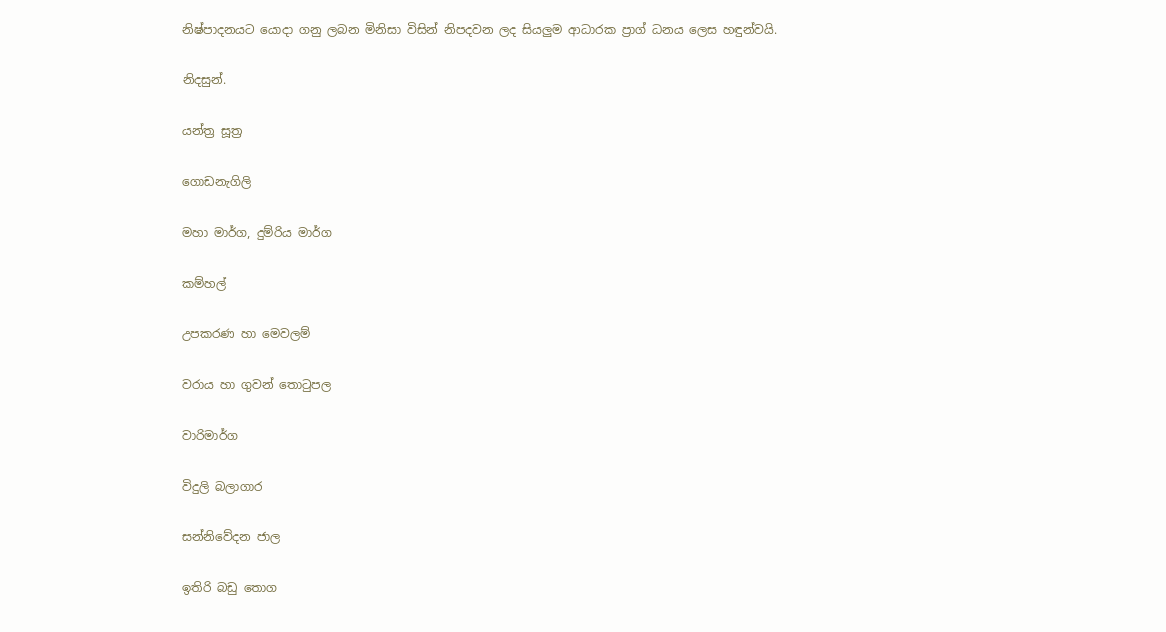නිෂ්පාදනයට යොදා ගනු ලබන මිනිසා විසින් නිපදවන ලද සියලුම ආධාරක ප්‍රාග් ධනය ලෙස හඳුන්වයි.

නිදසුන්.

යන්ත්‍ර සූත්‍ර

ගොඩනැගිලි

මහා මාර්ග, දුම්රිය මාර්ග

කම්හල්

උපකරණ හා මෙවලම්

වරාය හා ගුවන් තොටුපල

වාරිමාර්ග

විදුලි බලාගාර

සන්නිවේදන ජාල

ඉතිරි බඩු තොග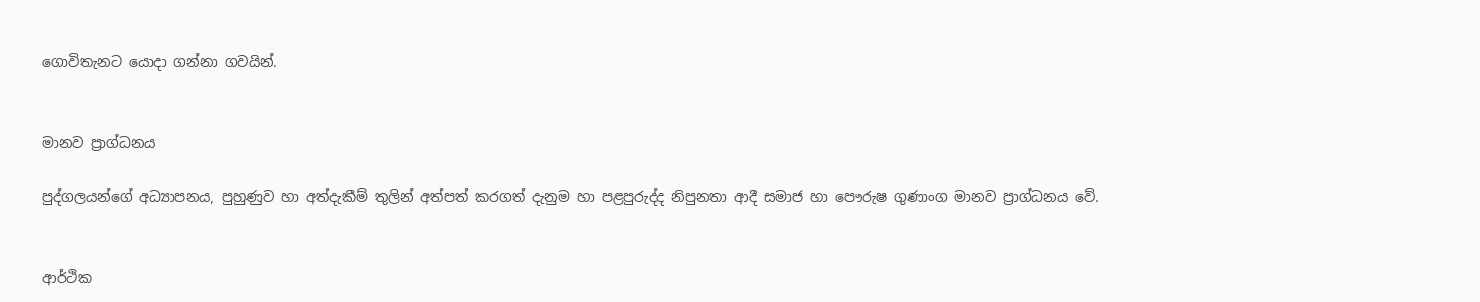ගොවිතැනට යොදා ගන්නා ගවයින්.


මානව ප්‍රාග්ධනය

පුද්ගලයන්ගේ අධ්‍යාපනය, පුහුණුව හා අත්දැකීම් තුලින් අත්පත් කරගත් දැනුම හා පළපුරුද්ද නිපුනතා ආදී සමාජ හා පෞරුෂ ගුණාංග මානව ප්‍රාග්ධනය වේ.


ආර්ථික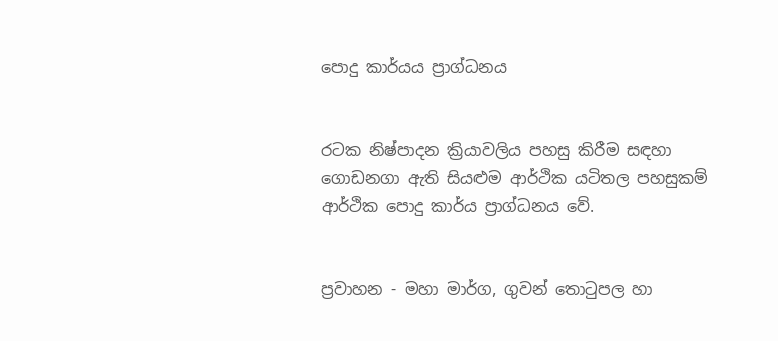පොදු කාර්යය ප්‍රාග්ධනය


රටක නිෂ්පාදන ක්‍රියාවලිය පහසු කිරීම සඳහා ගොඩනගා ඇති සියළුම ආර්ථික යටිතල පහසුකම් ආර්ථික පොදු කාර්ය ප්‍රාග්ධනය වේ.


ප්‍රවාහන - මහා මාර්ග, ගුවන් තොටුපල හා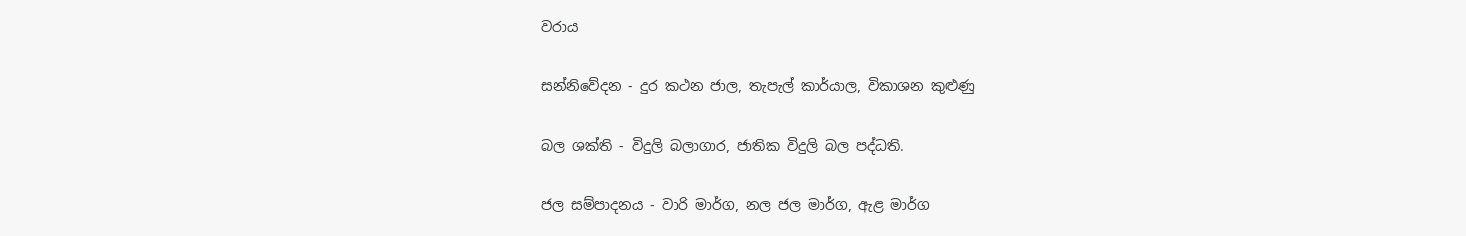වරාය

සන්නිවේදන - දුර කථන ජාල, තැපැල් කාර්යාල, විකාශන කුළුණු

බල ශක්ති - විදුලි බලාගාර, ජාතික විදුලි බල පද්ධති.

ජල සම්පාදනය - වාරි මාර්ග, නල ජල මාර්ග, ඇළ මාර්ග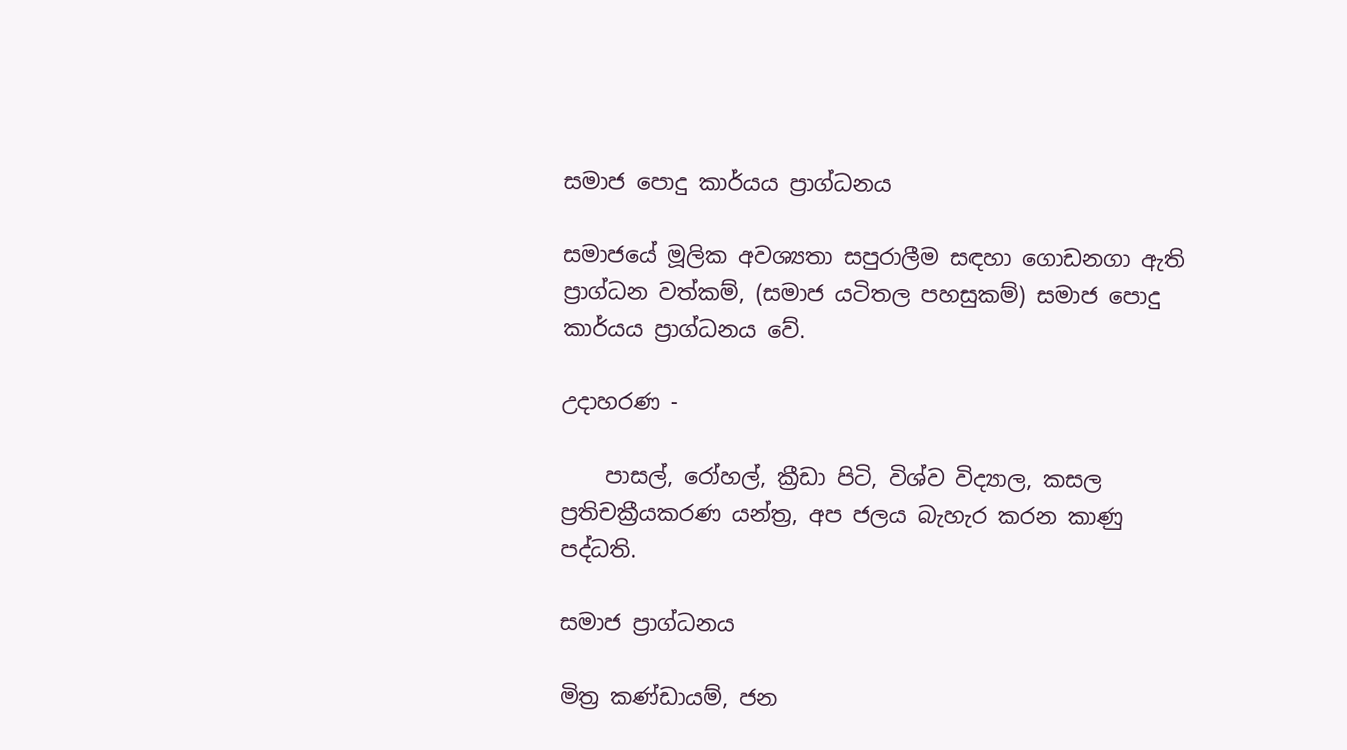සමාජ පොදු කාර්යය ප්‍රාග්ධනය

සමාජයේ මූලික අවශ්‍යතා සපුරාලීම සඳහා ගොඩනගා ඇති ප්‍රාග්ධන වත්කම්, (සමාජ යටිතල පහසුකම්) සමාජ පොදු කාර්යය ප්‍රාග්ධනය වේ.

උදාහරණ -

    පාසල්, රෝහල්, ක්‍රීඩා පිටි, විශ්ව විද්‍යාල, කසල ප්‍රතිචක්‍රීයකරණ යන්ත්‍ර, අප ජලය බැහැර කරන කාණු පද්ධති.

සමාජ ප්‍රාග්ධනය

මිත්‍ර කණ්ඩායම්, ජන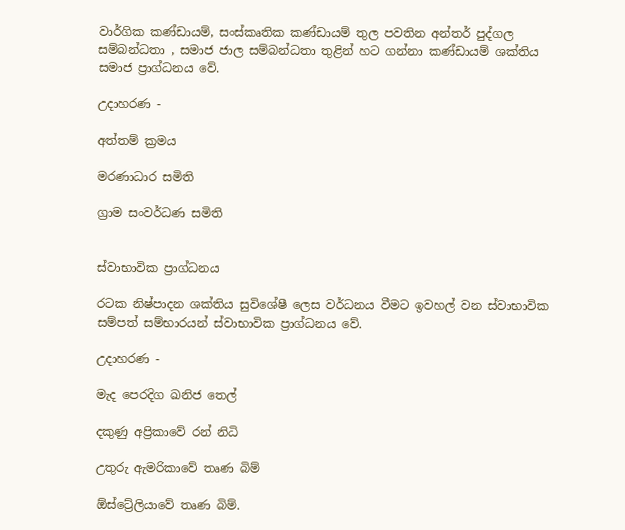වාර්ගික කණ්ඩායම්, සංස්කෘතික කණ්ඩායම් තුල පවතින අන්තර් පුද්ගල සම්බන්ධතා , සමාජ ජාල සම්බන්ධතා තුළින් හට ගන්නා කණ්ඩායම් ශක්තිය සමාජ ප්‍රාග්ධනය වේ.

උදාහරණ -

අත්තම් ක්‍රමය

මරණාධාර සමිති

ග්‍රාම සංවර්ධණ සමිති


ස්වාභාවික ප්‍රාග්ධනය

රටක නිෂ්පාදන ශක්තිය සුවිශේෂී ලෙස වර්ධනය වීමට ඉවහල් වන ස්වාභාවික සම්පත් සම්භාරයන් ස්වාභාවික ප්‍රාග්ධනය වේ.

උදාහරණ -

මැද පෙරදිග ඛනිජ තෙල්

දකුණු අප්‍රිකාවේ රන් නිධි

උතුරු ඇමරිකාවේ තෘණ බිම්

ඕස්ට්‍රේලියාවේ තෘණ බිම්.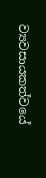ව්‍යවසායකත්වයේ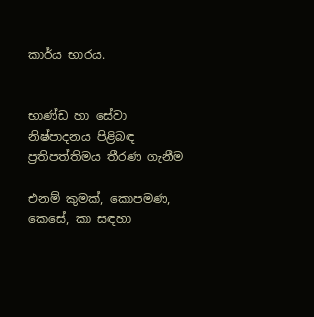කාර්ය භාරය.


භාණ්ඩ හා සේවා නිෂ්පාදනය පිළිබඳ ප්‍රතිපත්තිමය තීරණ ගැනීම

එනම් කුමක්, කොපමණ, කෙසේ, කා සඳහා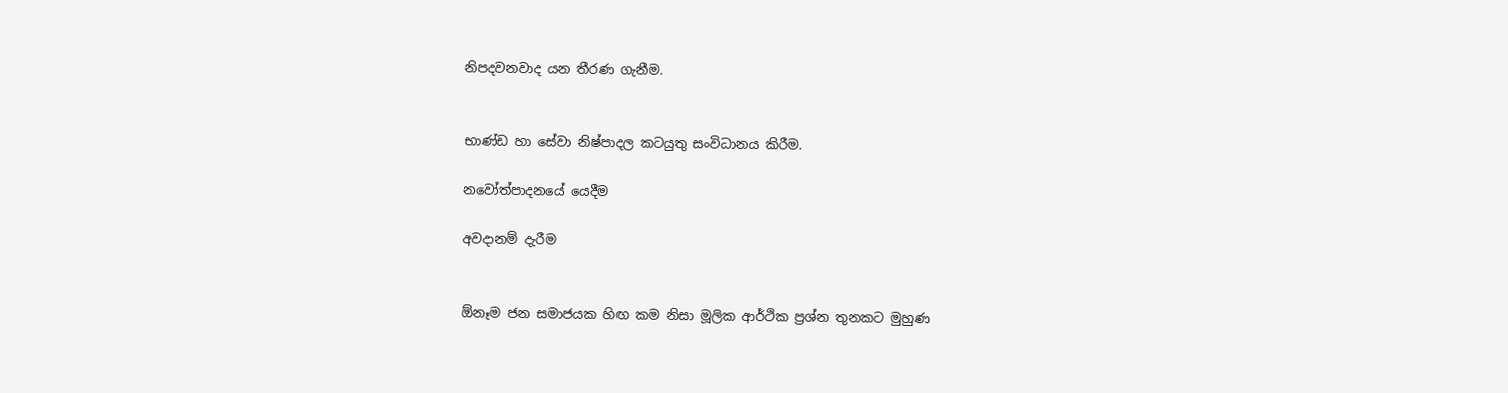නිපදවනවාද යන තීරණ ගැනීම.


භාණ්ඩ හා සේවා නිෂ්පාදල කටයුතු සංවිධානය කිරීම.

නවෝත්පාදනයේ යෙදීම

අවදානම් දැරීම


ඕනෑම ජන සමාජයක හිඟ කම නිසා මූලික ආර්ථික ප්‍රශ්න තුනකට මුහුණ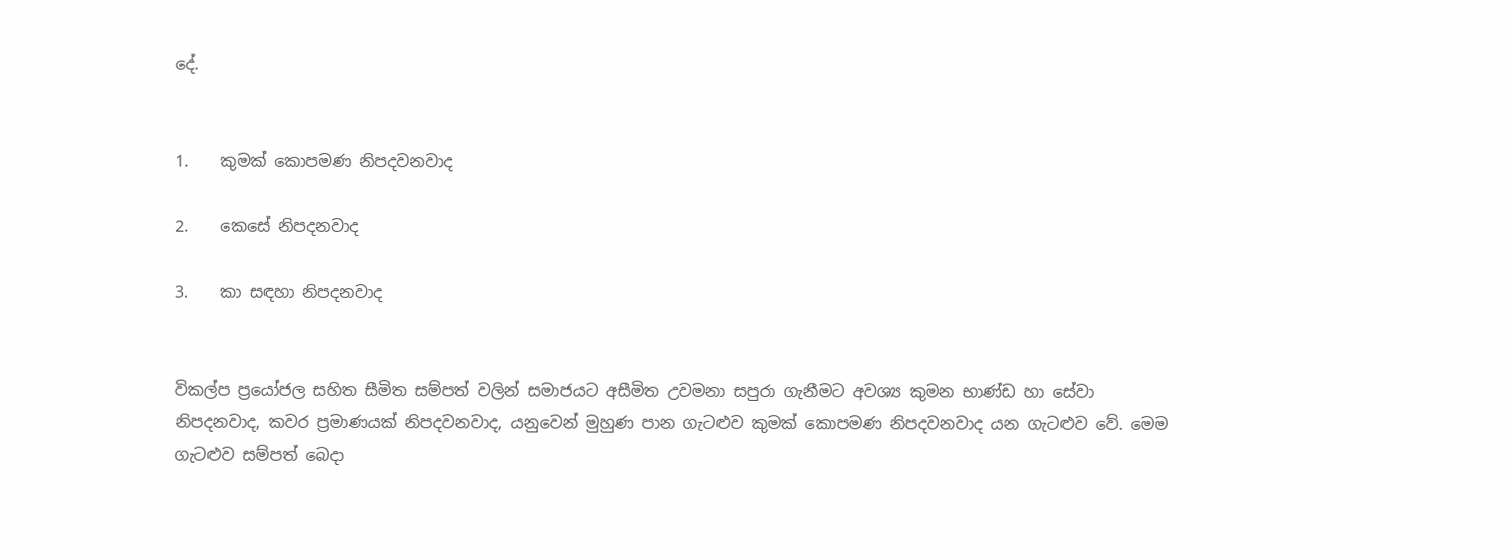දේ.


1.    කුමක් කොපමණ නිපදවනවාද

2.    කෙසේ නිපදනවාද

3.    කා සඳහා නිපදනවාද


විකල්ප ප්‍රයෝජල සහිත සීමිත සම්පත් වලින් සමාජයට අසීමිත උවමනා සපුරා ගැනීමට අවශ්‍ය කුමන භාණ්ඩ හා සේවා නිපදනවාද, කවර ප්‍රමාණයක් නිපදවනවාද, යනුවෙන් මුහුණ පාන ගැටළුව කුමක් කොපමණ නිපදවනවාද යන ගැටළුව වේ. මෙම ගැටළුව සම්පත් බෙදා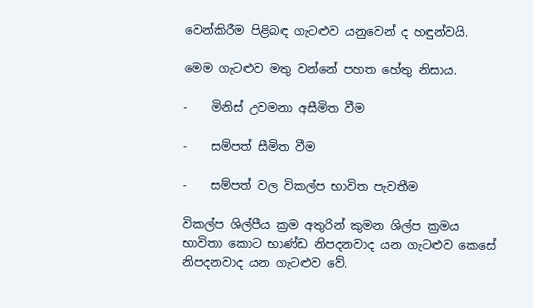වෙන්කිරීම පිළිබඳ ගැටළුව යනුවෙන් ද හඳුන්වයි.

මෙම ගැටළුව මතු වන්නේ පහත හේතු නිසාය.

-    මිනිස් උවමනා අසීමිත වීම

-    සම්පත් සීමිත වීම

-    සම්පත් වල විකල්ප භාවිත පැවතීම

විකල්ප ශිල්පීය ක්‍රම අතුරින් කුමන ශිල්ප ක්‍රමය භාවිතා කොට භාණ්ඩ නිපදනවාද යන ගැටළුව කෙසේ නිපදනවාද යන ගැටළුව වේ.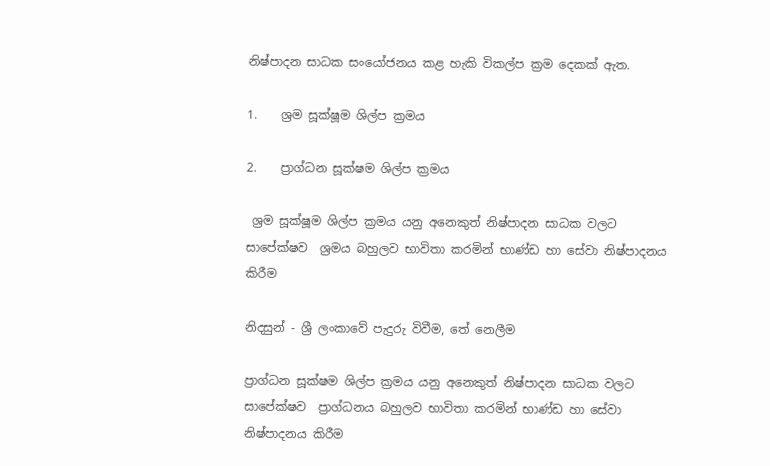නිෂ්පාදන සාධක සංයෝජනය කළ හැකි විකල්ප ක්‍රම දෙකක් ඇත.

1.    ශ්‍රම සූක්ෂූම ශිල්ප ක්‍රමය

2.    ප්‍රාග්ධන සූක්ෂම ශිල්ප ක්‍රමය

 ශ්‍රම සූක්ෂූම ශිල්ප ක්‍රමය යනු අනෙකුත් නිෂ්පාදන සාධක වලට සාපේක්ෂව  ශ්‍රමය බහුලව භාවිතා කරමින් භාණ්ඩ හා සේවා නිෂ්පාදනය කිරීම

නිදසුන් - ශ්‍රී ලංකාවේ පැදුරු විවීම, තේ නෙලීම

ප්‍රාග්ධන සූක්ෂම ශිල්ප ක්‍රමය යනු අනෙකුත් නිෂ්පාදන සාධක වලට සාපේක්ෂව  ප්‍රාග්ධනය බහුලව භාවිතා කරමින් භාණ්ඩ හා සේවා නිෂ්පාදනය කිරීම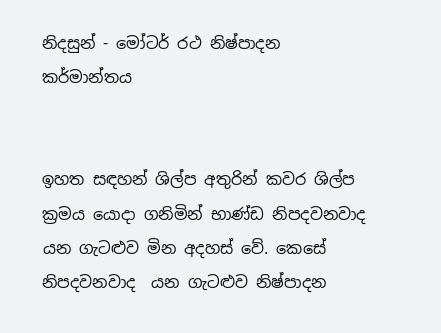නිදසුන් - මෝටර් රථ නිෂ්පාදන කර්මාන්තය


ඉහත සඳහන් ශිල්ප අතුරින් කවර ශිල්ප ක්‍රමය යොදා ගනිමින් භාණ්ඩ නිපදවනවාද යන ගැටළුව මින අදහස් වේ. කෙසේ නිපදවනවාද  යන ගැටළුව නිෂ්පාදන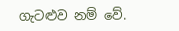ගැටළුව නම් වේ.